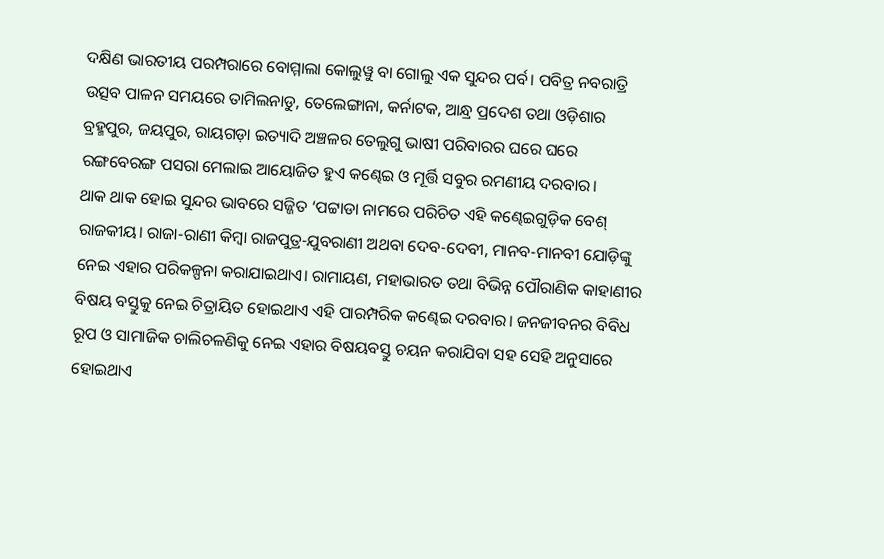ଦକ୍ଷିଣ ଭାରତୀୟ ପରମ୍ପରାରେ ବୋମ୍ମାଲା କୋଲୁୱୁ ବା ଗୋଲୁ ଏକ ସୁନ୍ଦର ପର୍ବ। ପବିତ୍ର ନବରାତ୍ରି ଉତ୍ସବ ପାଳନ ସମୟରେ ତାମିଲନାଡୁ, ତେଲେଙ୍ଗାନା, କର୍ନାଟକ, ଆନ୍ଧ୍ର ପ୍ରଦେଶ ତଥା ଓଡ଼ିଶାର ବ୍ରହ୍ମପୁର, ଜୟପୁର, ରାୟଗଡ଼ା ଇତ୍ୟାଦି ଅଞ୍ଚଳର ତେଲୁଗୁ ଭାଷୀ ପରିବାରର ଘରେ ଘରେ ରଙ୍ଗବେରଙ୍ଗ ପସରା ମେଲାଇ ଆୟୋଜିତ ହୁଏ କଣ୍ଢେଇ ଓ ମୂର୍ତ୍ତି ସବୁର ରମଣୀୟ ଦରବାର।
ଥାକ ଥାକ ହୋଇ ସୁନ୍ଦର ଭାବରେ ସଜ୍ଜିତ ‘ପଟ୍ଟାଡା ନାମରେ ପରିଚିତ ଏହି କଣ୍ଢେଇଗୁଡ଼ିକ ବେଶ୍ ରାଜକୀୟ। ରାଜା-ରାଣୀ କିମ୍ବା ରାଜପୁତ୍ର-ଯୁବରାଣୀ ଅଥବା ଦେବ-ଦେବୀ, ମାନବ-ମାନବୀ ଯୋଡ଼ିଙ୍କୁ ନେଇ ଏହାର ପରିକଳ୍ପନା କରାଯାଇଥାଏ। ରାମାୟଣ, ମହାଭାରତ ତଥା ବିଭିନ୍ନ ପୌରାଣିକ କାହାଣୀର ବିଷୟ ବସ୍ତୁକୁ ନେଇ ଚିତ୍ରାୟିତ ହୋଇଥାଏ ଏହି ପାରମ୍ପରିକ କଣ୍ଢେଇ ଦରବାର। ଜନଜୀବନର ବିବିଧ ରୂପ ଓ ସାମାଜିକ ଚାଲିଚଳଣିକୁ ନେଇ ଏହାର ବିଷୟବସ୍ତୁ ଚୟନ କରାଯିବା ସହ ସେହି ଅନୁସାରେ ହୋଇଥାଏ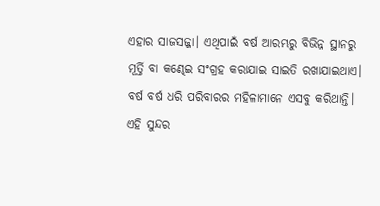ଏହାର ସାଜସଜ୍ଜା। ଏଥିପାଇଁ ବର୍ଷ ଆରମ୍ଭରୁ ବିଭିନ୍ନ ସ୍ଥାନରୁ ମୂର୍ତ୍ତି ବା କଣ୍ଢେଇ ସଂଗ୍ରହ କରାଯାଇ ସାଇତି ରଖାଯାଇଥାଏ। ବର୍ଷ ବର୍ଷ ଧରି ପରିବାରର ମହିଳାମାନେ ଏସବୁ କରିଥାନ୍ତି। ଏହି ସୁନ୍ଦର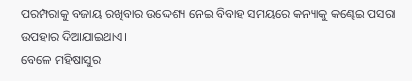ପରମ୍ପରାକୁ ବଜାୟ ରଖିବାର ଉଦ୍ଦେଶ୍ୟ ନେଇ ବିବାହ ସମୟରେ କନ୍ୟାକୁ କଣ୍ଢେଇ ପସରା ଉପହାର ଦିଆଯାଇଥାଏ।
ବେଳେ ମହିଷାସୁର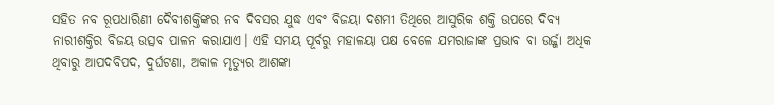ସହିତ ନବ ରୂପଧାରିଣୀ ଦୈବୀଶକ୍ତିଙ୍କର ନବ ଦିବସର ଯୁଦ୍ଧ ଏବଂ ବିଜୟା ଦଶମୀ ତିଥିରେ ଆସୁରିକ ଶକ୍ତି ଉପରେ ଦିବ୍ୟ ନାରୀଶକ୍ତିର ବିଜୟ ଉତ୍ସବ ପାଳନ କରାଯାଏ। ଏହି ସମୟ ପୂର୍ବରୁ ମହାଳୟା ପକ୍ଷ ବେଳେ ଯମରାଜାଙ୍କ ପ୍ରଭାବ ବା ଉର୍ଜ୍ଜା ଅଧିକ ଥିବାରୁ ଆପଦବିପଦ, ଦୁର୍ଘଟଣା, ଅକାଳ ମୃତ୍ୟୁର ଆଶଙ୍କା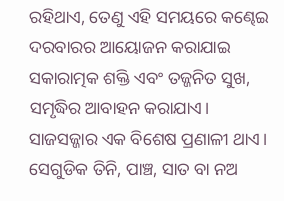ରହିଥାଏ, ତେଣୁ ଏହି ସମୟରେ କଣ୍ଢେଇ ଦରବାରର ଆୟୋଜନ କରାଯାଇ ସକାରାତ୍ମକ ଶକ୍ତି ଏବଂ ତଜ୍ଜନିତ ସୁଖ, ସମୃଦ୍ଧିର ଆବାହନ କରାଯାଏ।
ସାଜସଜ୍ଜାର ଏକ ବିଶେଷ ପ୍ରଣାଳୀ ଥାଏ। ସେଗୁଡିକ ତିନି, ପାଞ୍ଚ, ସାତ ବା ନଅ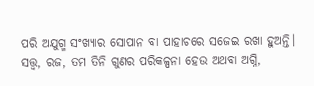ପରି ଅଯୁଗ୍ମ ସଂଖ୍ୟାର ସୋପାନ ବା ପାହାଚରେ ସଜେଇ ରଖା ହୁଅନ୍ତି। ସତ୍ତ୍ୱ, ରଜ, ତମ ତିନି ଗୁଣର ପରିକଳ୍ପନା ହେଉ ଅଥବା ଅଗ୍ନି,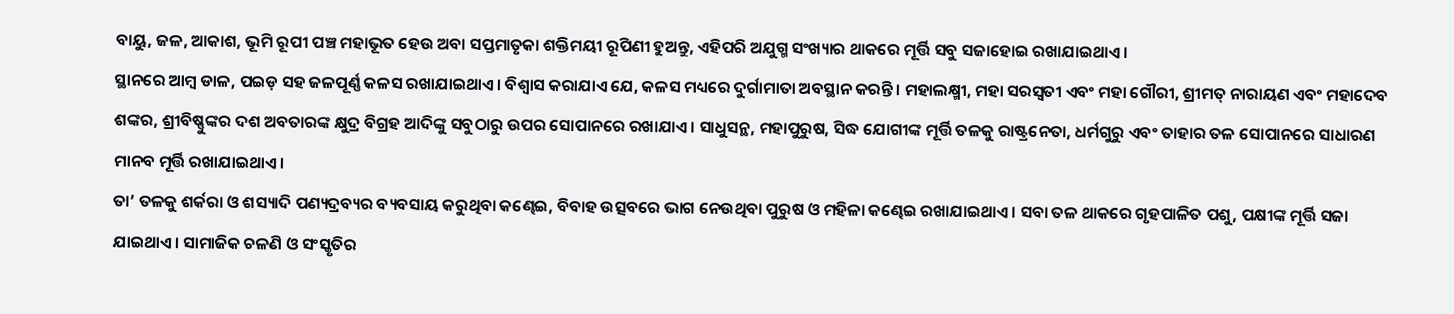ବାୟୁ, ଜଳ, ଆକାଶ, ଭୂମି ରୂପୀ ପଞ୍ଚ ମହାଭୂତ ହେଉ ଅବା ସପ୍ତମାତୃକା ଶକ୍ତିମୟୀ ରୂପିଣୀ ହୁଅନ୍ତୁ, ଏହିପରି ଅଯୁଗ୍ମ ସଂଖ୍ୟାର ଥାକରେ ମୂର୍ତ୍ତି ସବୁ ସଜାହୋଇ ରଖାଯାଇଥାଏ।
ସ୍ଥାନରେ ଆମ୍ବ ଡାଳ, ପଇଡ଼ ସହ ଜଳପୂର୍ଣ୍ଣ କଳସ ରଖାଯାଇଥାଏ। ବିଶ୍ୱାସ କରାଯାଏ ଯେ, କଳସ ମଧ୍ୟରେ ଦୁର୍ଗାମାତା ଅବସ୍ଥାନ କରନ୍ତି। ମହାଲକ୍ଷ୍ମୀ, ମହା ସରସ୍ବତୀ ଏବଂ ମହା ଗୌରୀ, ଶ୍ରୀମତ୍ ନାରାୟଣ ଏବଂ ମହାଦେବ ଶଙ୍କର, ଶ୍ରୀବିଷ୍ଣୁଙ୍କର ଦଶ ଅବତାରଙ୍କ କ୍ଷୁଦ୍ର ବିଗ୍ରହ ଆଦିଙ୍କୁ ସବୁଠାରୁ ଉପର ସୋପାନରେ ରଖାଯାଏ। ସାଧୁସନ୍ଥ, ମହାପୁରୁଷ, ସିଦ୍ଧ ଯୋଗୀଙ୍କ ମୂର୍ତ୍ତି ତଳକୁ ରାଷ୍ଟ୍ରନେତା, ଧର୍ମଗୁରୁ ଏବଂ ତାହାର ତଳ ସୋପାନରେ ସାଧାରଣ ମାନବ ମୂର୍ତ୍ତି ରଖାଯାଇଥାଏ।
ତା’ ତଳକୁ ଶର୍କରା ଓ ଶସ୍ୟାଦି ପଣ୍ୟଦ୍ରବ୍ୟର ବ୍ୟବସାୟ କରୁଥିବା କଣ୍ଢେଇ, ବିବାହ ଉତ୍ସବରେ ଭାଗ ନେଉଥିବା ପୁରୁଷ ଓ ମହିଳା କଣ୍ଢେଇ ରଖାଯାଇଥାଏ। ସବା ତଳ ଥାକରେ ଗୃହପାଳିତ ପଶୁ, ପକ୍ଷୀଙ୍କ ମୂର୍ତ୍ତି ସଜା ଯାଇଥାଏ। ସାମାଜିକ ଚଳଣି ଓ ସଂସ୍କୃତିର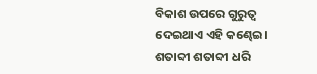ବିକାଶ ଉପରେ ଗୁରୁତ୍ୱ ଦେଇଥାଏ ଏହି କଣ୍ଢେଇ। ଶତାବ୍ଦୀ ଶତାବ୍ଦୀ ଧରି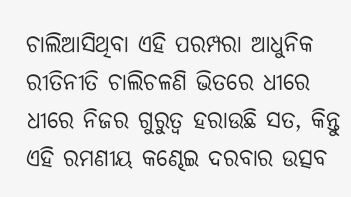ଚାଲିଆସିଥିବା ଏହି ପରମ୍ପରା ଆଧୁନିକ ରୀତିନୀତି ଚାଲିଚଳଣି ଭିତରେ ଧୀରେ ଧୀରେ ନିଜର ଗୁରୁତ୍ୱ ହରାଉଛି ସତ, କିନ୍ତୁ ଏହି ରମଣୀୟ କଣ୍ଢେଇ ଦରବାର ଉତ୍ସବ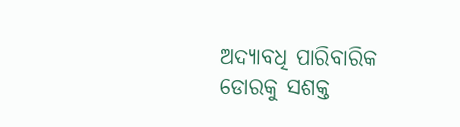ଅଦ୍ୟାବଧି ପାରିବାରିକ ଡୋରକୁ ସଶକ୍ତ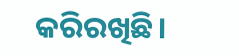କରିରଖିଛି।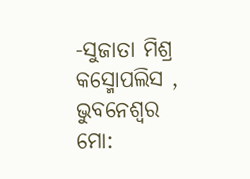-ସୁଜାତା ମିଶ୍ର
କସ୍ମୋପଲିସ , ଭୁବନେଶ୍ୱର
ମୋ: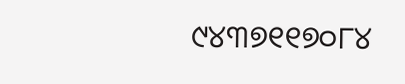୯୪୩୭୧୧୭୦୮୪